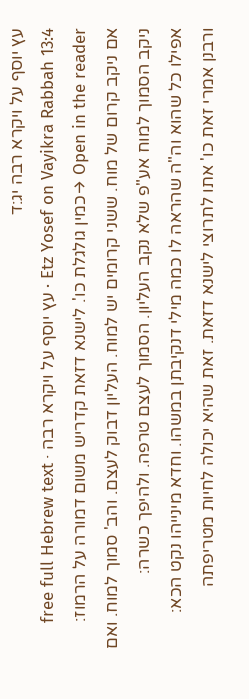עץ יוסף על ויקרא רבה יג:ד
Etz Yosef on Vayikra Rabbah 13:4 · עץ יוסף על ויקרא רבה · free full Hebrew text
Open in the reader →כמין גולגלת כו'. לישנא דזאת קדריש משום דמורה על הרמוז:
אם ניקב קרום של מוח. ששני קרומים יש למוח. העליון דבוק לעצם. והב' סמוך למוח. ואם ניקב הסמוך למוח אע"פ שלא נקב העליון. הסמוך לעצם טרפה. ולהיפך כשרה:
אפילו כל שהוא וה"ה שהראה לו כמה מילי דנקיבתן במשהו. וחדא מינייהו נקט הכא:
ורבנן אמרי זאת כו' אתו לתרוצי לישנא דזאת. זאת שהיא יכולה לחיות מטריפתה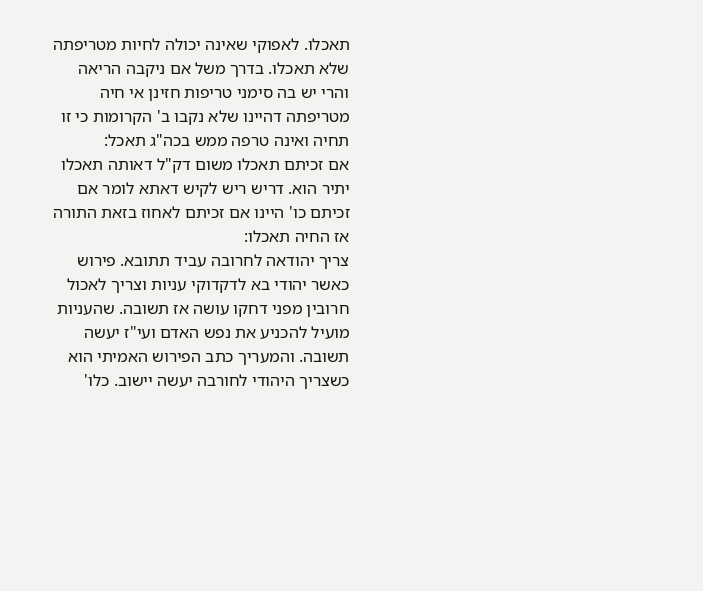תאכלו. לאפוקי שאינה יכולה לחיות מטריפתה שלא תאכלו. בדרך משל אם ניקבה הריאה והרי יש בה סימני טריפות חזינן אי חיה מטריפתה דהיינו שלא נקבו ב' הקרומות כי זו תחיה ואינה טרפה ממש בכה"ג תאכל:
אם זכיתם תאכלו משום דק"ל דאותה תאכלו יתיר הוא. דריש ריש לקיש דאתא לומר אם זכיתם כו' היינו אם זכיתם לאחוז בזאת התורה אז החיה תאכלו:
צריך יהודאה לחרובה עביד תתובא. פירוש כאשר יהודי בא לדקדוקי עניות וצריך לאכול חרובין מפני דחקו עושה אז תשובה. שהעניות מועיל להכניע את נפש האדם ועי"ז יעשה תשובה. והמעריך כתב הפירוש האמיתי הוא כשצריך היהודי לחורבה יעשה יישוב. כלו'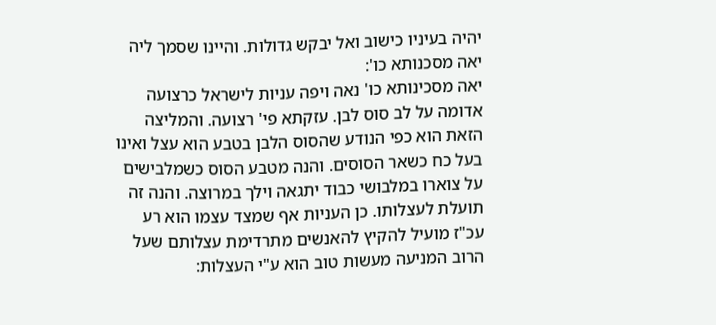יהיה בעיניו כישוב ואל יבקש גדולות. והיינו שסמך ליה יאה מסכנותא כו':
יאה מסכינותא כו' נאה ויפה עניות לישראל כרצועה אדומה על לב סוס לבן. עזקתא פי' רצועה. והמליצה הזאת הוא כפי הנודע שהסוס הלבן בטבע הוא עצל ואינו בעל כח כשאר הסוסים. והנה מטבע הסוס כשמלבישים על צוארו במלבושי כבוד יתגאה וילך במרוצה. והנה זה תועלת לעצלותו. כן העניות אף שמצד עצמו הוא רע עכ"ז מועיל להקיץ להאנשים מתרדימת עצלותם שעל הרוב המניעה מעשות טוב הוא ע"י העצלות: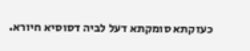כעזקתא סומקתא דעל לביה דסוסיא חיורא.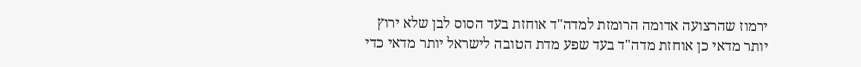ירמוז שהרצועה אדומה הרומזת למדה"ד אוחזת בעד הסוס לבן שלא ירוץ יותר מדאי כן אוחזת מדה"ד בעד שפע מדת הטובה לישראל יותר מדאי כדי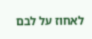לאחוז על לבם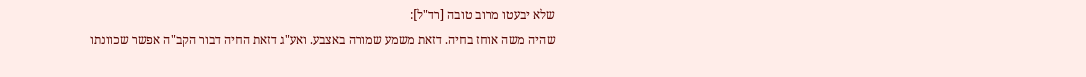שלא יבעטו מרוב טובה [רד"ל]:
שהיה משה אוחז בחיה. דזאת משמע שמורה באצבע. ואע"ג דזאת החיה דבור הקב"ה אפשר שכוונתו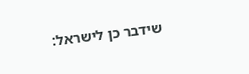שידבר כן לישראל: